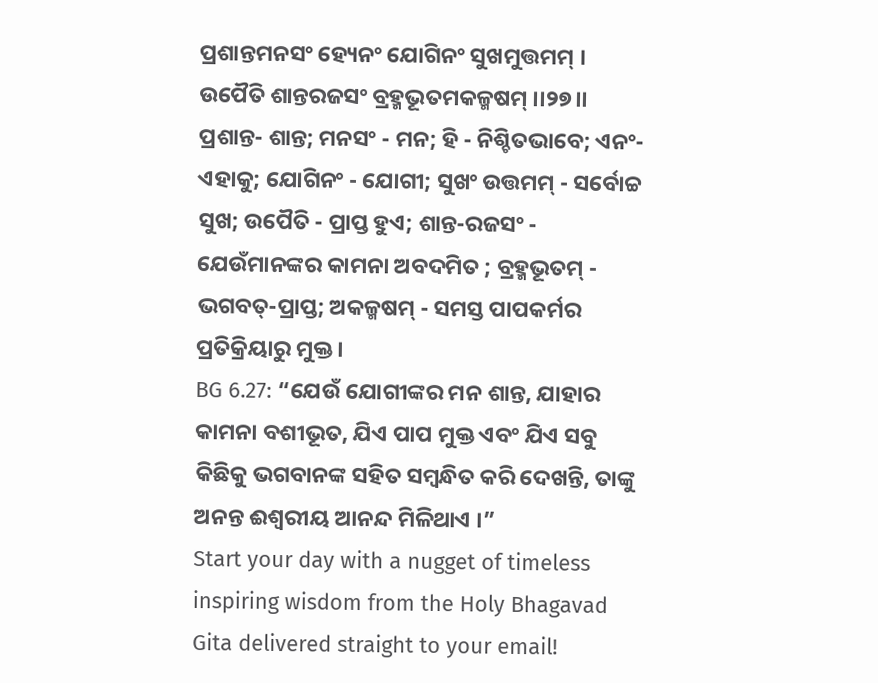ପ୍ରଶାନ୍ତମନସଂ ହ୍ୟେନଂ ଯୋଗିନଂ ସୁଖମୁତ୍ତମମ୍ ।
ଉପୈତି ଶାନ୍ତରଜସଂ ବ୍ରହ୍ମଭୂତମକଳ୍ମଷମ୍ ।।୨୭।।
ପ୍ରଶାନ୍ତ- ଶାନ୍ତ; ମନସଂ - ମନ; ହି - ନିଶ୍ଚିତଭାବେ; ଏନଂ- ଏହାକୁ; ଯୋଗିନଂ - ଯୋଗୀ; ସୁଖଂ ଉତ୍ତମମ୍ - ସର୍ବୋଚ୍ଚ ସୁଖ; ଉପୈତି - ପ୍ରାପ୍ତ ହୁଏ; ଶାନ୍ତ-ରଜସଂ - ଯେଉଁମାନଙ୍କର କାମନା ଅବଦମିତ ; ବ୍ରହ୍ମଭୂତମ୍ - ଭଗବତ୍-ପ୍ରାପ୍ତ; ଅକଳ୍ମଷମ୍ - ସମସ୍ତ ପାପକର୍ମର ପ୍ରତିକ୍ରିୟାରୁ ମୁକ୍ତ ।
BG 6.27: “ଯେଉଁ ଯୋଗୀଙ୍କର ମନ ଶାନ୍ତ, ଯାହାର କାମନା ବଶୀଭୂତ, ଯିଏ ପାପ ମୁକ୍ତ ଏବଂ ଯିଏ ସବୁ କିଛିକୁ ଭଗବାନଙ୍କ ସହିତ ସମ୍ବନ୍ଧିତ କରି ଦେଖନ୍ତି, ତାଙ୍କୁ ଅନନ୍ତ ଈଶ୍ୱରୀୟ ଆନନ୍ଦ ମିଳିଥାଏ ।”
Start your day with a nugget of timeless inspiring wisdom from the Holy Bhagavad Gita delivered straight to your email!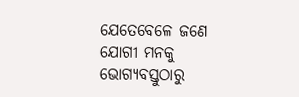ଯେତେବେଳେ ଜଣେ ଯୋଗୀ ମନକୁ ଭୋଗ୍ୟବସ୍ତୁଠାରୁ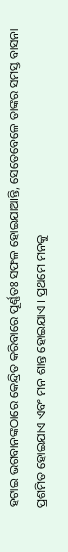ହଟାଇ ଭଗବାନଙ୍କଠାରେ କେନ୍ଦ୍ରିତ କରିବାରେ ପୂର୍ଣ୍ଣତଃ ସଫଳ ହୋଇଯାଆନ୍ତି, ସେତେବେଳେ ତାଙ୍କର ସମସ୍ତ ବାସନା ପ୍ରଶମିତ ହୋଇଯାଏ ଏବଂ ମନ ଶାନ୍ତ ହୋଇଯାଏ । ପ୍ରଥମେ ମନକୁ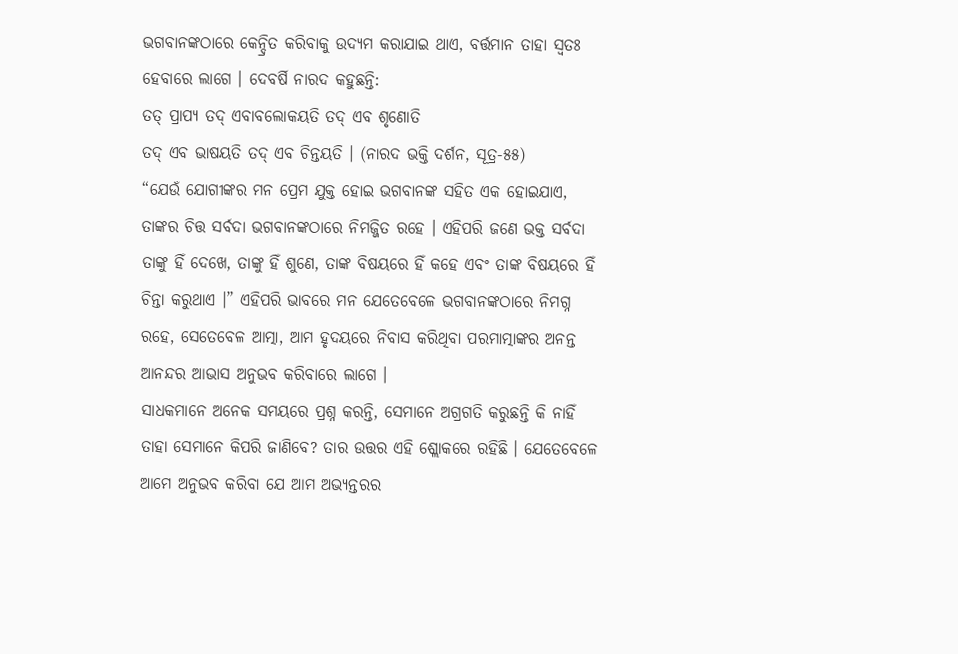ଭଗବାନଙ୍କଠାରେ କେନ୍ଦ୍ରିତ କରିବାକୁ ଉଦ୍ୟମ କରାଯାଇ ଥାଏ, ବର୍ତ୍ତମାନ ତାହା ସ୍ୱତଃ ହେବାରେ ଲାଗେ । ଦେବର୍ଷି ନାରଦ କହୁଛନ୍ତି:
ତତ୍ ପ୍ରାପ୍ୟ ତଦ୍ ଏବାବଲୋକୟତି ତଦ୍ ଏବ ଶୃଣୋତି
ତଦ୍ ଏବ ଭାଷୟତି ତଦ୍ ଏବ ଚିନ୍ତୟତି । (ନାରଦ ଭକ୍ତି ଦର୍ଶନ, ସୂତ୍ର-୫୫)
“ଯେଉଁ ଯୋଗୀଙ୍କର ମନ ପ୍ରେମ ଯୁକ୍ତ ହୋଇ ଭଗବାନଙ୍କ ସହିତ ଏକ ହୋଇଯାଏ, ତାଙ୍କର ଚିତ୍ତ ସର୍ବଦା ଭଗବାନଙ୍କଠାରେ ନିମଜ୍ଜିତ ରହେ । ଏହିପରି ଜଣେ ଭକ୍ତ ସର୍ବଦା ତାଙ୍କୁ ହିଁ ଦେଖେ, ତାଙ୍କୁ ହିଁ ଶୁଣେ, ତାଙ୍କ ବିଷୟରେ ହିଁ କହେ ଏବଂ ତାଙ୍କ ବିଷୟରେ ହିଁ ଚିନ୍ତା କରୁଥାଏ ।” ଏହିପରି ଭାବରେ ମନ ଯେତେବେଳେ ଭଗବାନଙ୍କଠାରେ ନିମଗ୍ନ ରହେ, ସେତେବେଳ ଆତ୍ମା, ଆମ ହୃଦୟରେ ନିବାସ କରିଥିବା ପରମାତ୍ମାଙ୍କର ଅନନ୍ତ ଆନନ୍ଦର ଆଭାସ ଅନୁଭବ କରିବାରେ ଲାଗେ ।
ସାଧକମାନେ ଅନେକ ସମୟରେ ପ୍ରଶ୍ନ କରନ୍ତି, ସେମାନେ ଅଗ୍ରଗତି କରୁଛନ୍ତି କି ନାହିଁ ତାହା ସେମାନେ କିପରି ଜାଣିବେ? ତାର ଉତ୍ତର ଏହି ଶ୍ଲୋକରେ ରହିଛି । ଯେତେବେଳେ ଆମେ ଅନୁଭବ କରିବା ଯେ ଆମ ଅଭ୍ୟନ୍ତରର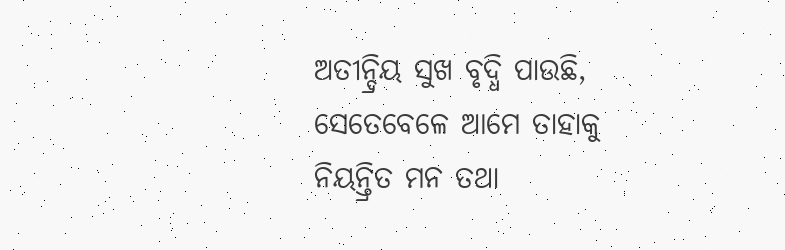ଅତୀନ୍ଦ୍ରିୟ ସୁଖ ବୃଦ୍ଧି ପାଉଛି, ସେତେବେଳେ ଆମେ ତାହାକୁ ନିୟନ୍ତ୍ରିତ ମନ ତଥା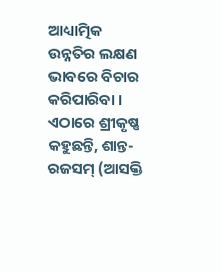ଆଧ୍ୟାତ୍ମିକ ଉନ୍ନତିର ଲକ୍ଷଣ ଭାବରେ ବିଚାର କରିପାରିବା । ଏଠାରେ ଶ୍ରୀକୃଷ୍ଣ କହୁଛନ୍ତି, ଶାନ୍ତ-ରଜସମ୍ (ଆସକ୍ତି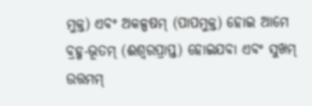ମୁକ୍ତ) ଏବଂ ଅକଳ୍ପଷମ୍ (ପାପମୁକ୍ତ) ହୋଇ ଆମେ ବ୍ରହ୍ମ-ଭୂତମ୍ (ଈଶ୍ୱରପ୍ରାପ୍ତ) ହୋଇଯବା ଏବଂ ସୁଖମ୍ ଉତ୍ତମମ୍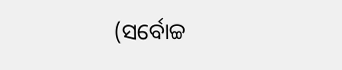(ସର୍ବୋଚ୍ଚ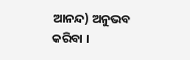ଆନନ୍ଦ) ଅନୁଭବ କରିବା ।